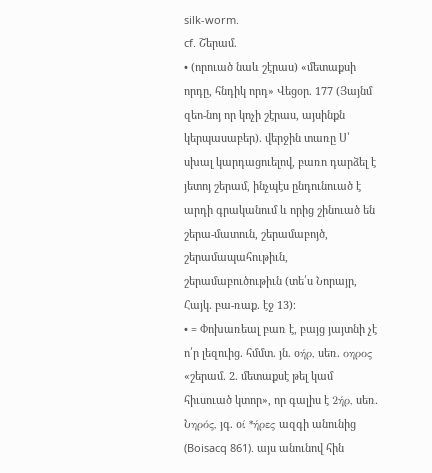silk-worm.
cf. Շերամ.
• (որուած նաև շէրաս) «մետաքսի որդը, հնդիկ որդ» Վեցօր. 177 (Յայնմ զեո-նոյ որ կոչի շէրաս, այսինքն կերպասաբեր). վերջին տառը Ս՝ սխալ կարդացուելով, բառո դարձել է յետոյ շերամ, ինչպէս ընդունուած է արդի գրականում և որից շինուած են շերա-մատուն, շերամաբոյծ, շերամապահութիւն, շերամաբուծութիւն (տե՛ս Նորայր, Հայկ. բա-ռաք. էջ 13)։
• = Փոխառեալ բառ է, բայց յայտնի չէ ո՛ր լեզուից. հմմտ. յն. օήρ, սեռ. οηρος «շերամ. 2. մետաքսէ թել կամ հիւսուած կտոր», որ գալիս է 2ήρ, սեռ. Նηρός, յգ. օί *ήρες ազգի անունից (Boisacq 861). այս անունով հին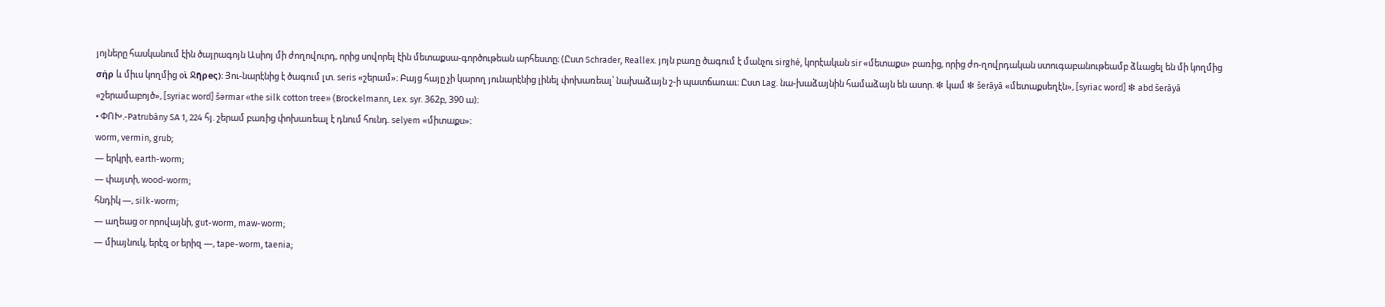յոյները հասկանում էին ծայրագոյն Ասիոյ մի ժողովուրդ, որից սովորել էին մետաքսա-գործութեան արհեստը։ (Ըստ Schrader, Reallex. յոյն բառը ծագում է մանչու sirghé, կորէական sir «մետաքս» բառից, որից ժո-ղովրդական ստուգաբանութեամբ ձևացել են մի կողմից σήρ և միւս կողմից օὶ Ջῆρeς)։ Յու-նարէնից է ծագում լտ. seris «շերամ»։ Բայց հայը չի կարող յունարէնից լինել փոխառեալ՝ նախաձայն շ-ի պատճառաւ։ Ըստ Lag. նա-խաձայնին համաձայն են ասոր. ❇ կամ ❇ šerāyā «մետաքսեղէն», [syriac word] ❇ abd šerāyā «շերամաբոյծ», [syriac word] šərmar «the silk cotton tree» (Brockelmann, Lex. syr. 362բ, 390 ա)։
• ՓՈԽ.-Patrubány SA 1, 224 հյ. շերամ բառից փոխառեալ է դնում հունդ. selyem «միտաքս»։
worm, vermin, grub;
— երկրի, earth-worm;
— փայտի, wood-worm;
հնդիկ —, silk-worm;
— աղեաց or որովայնի, gut-worm, maw-worm;
— միայնուկ, երէզ or երիզ —, tape-worm, taenia;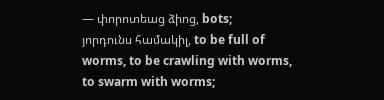— փորոտեաց ձիոց, bots;
յորդունս համակիլ, to be full of worms, to be crawling with worms, to swarm with worms;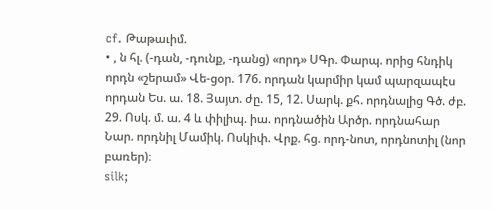cf. Թաթաւիմ.
• , ն հլ. (-դան, -դունք, -դանց) «որդ» ՍԳր. Փարպ. որից հնդիկ որդն «շերամ» Վե-ցօր. 176. որդան կարմիր կամ պարզապէս որդան Ես. ա. 18. Յայտ. ժը. 15, 12. Սարկ. քհ. որդնալից Գծ. ժբ. 29. Ոսկ. մ. ա. 4 և փիլիպ. իա. որդնածին Արծր. որդնահար Նար. որդնիլ Մամիկ. Ոսկիփ. Վրք. հց. որդ-նոտ, որդնոտիլ (նոր բառեր)։
silk;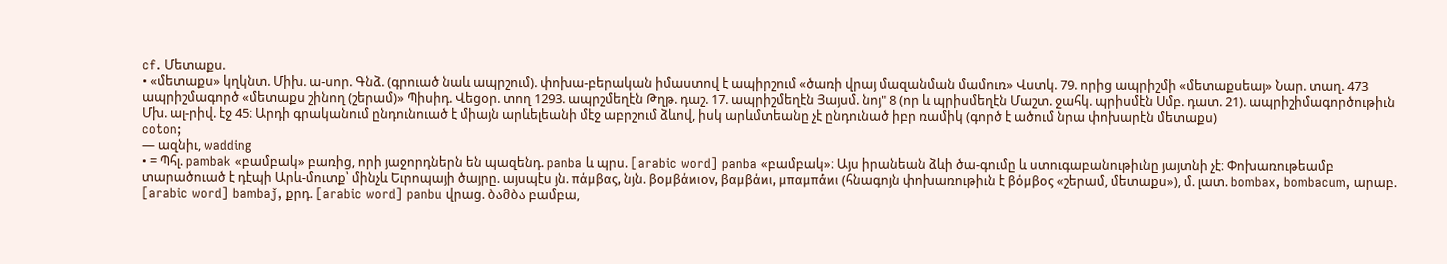cf. Մետաքս.
• «մետաքս» կղկնտ. Միխ. ա-սոր. Գնձ. (գրուած նաև ապրշում). փոխա-բերական իմաստով է ապիրշում «ծառի վրայ մազանման մամուռ» Վստկ. 79. որից ապրիշմի «մետաքսեայ» Նար. տաղ. 473 ապրիշմագործ «մետաքս շինող (շերամ)» Պիսիդ. Վեցօր. տող 1293. ապրշմեղէն Թղթ. դաշ. 17. ապրիշմեղէն Յայսմ. նոյ" 8 (որ և պրիսմեղէն Մաշտ. ջահկ. պրիսմէն Սմբ. դատ. 21). ապրիշիմագործութիւն Մխ. ալ-րիվ. էջ 45։ Արդի գրականում ընդունուած է միայն արևելեանի մէջ աբրշում ձևով, իսկ արևմտեանը չէ ընդունած իբր ռամիկ (գործ է ածում նրա փոխարէն մետաքս)
coton;
— ազնիւ, wadding
• = Պհլ. pambak «բամբակ» բառից, որի յաջորդներն են պազենդ. panba և պրս. [arabic word] panba «բամբակ»։ Այս իրանեան ձևի ծա-գումը և ստուգաբանութիւնը յայտնի չէ։ Փոխառութեամբ տարածուած է դէպի Արև-մուտք՝ մինչև Եւրոպայի ծայրը. այսպէս յն. πάμβας, նյն. βομβάϰιον, βαμβάϰι, μπαμπά́ϰι (հնագոյն փոխառութիւն է βόμβος «շերամ, մետաքս»), մ. լատ. bombax, bombacum, արաբ. [arabic word] bambaǰ, քրդ. [arabic word] panbu վրաց. ბამბა բամբա,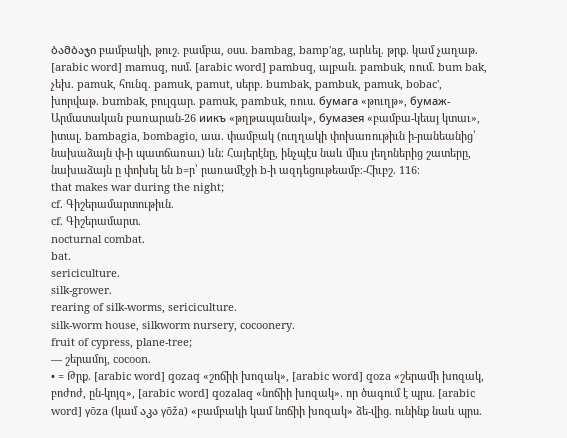ბამბაჯი բամբակի, թուշ. բամբա, օսս. bambag, bamp'ag, արևել. թրք. կամ չաղաթ. [arabic word] mamuq, ոսմ. [arabic word] pambuq, ալբան. pambuk, ռում. bum bak, չեխ. pamuk, հունզ. pamuk, pamut, սերբ. bumbak, pambuk, pamuk, bobac', խորվաթ. bumbak, բուլգար. pamuk, pambuk, ռուս. бумaгa «թուղթ», бумаж-Արմատական բառարան-26 иикъ «թղթապանակ», бумaзeя «բամբա-կեայ կտաւ», իտալ. bambagia, bombagio, աա. փամբակ (ուղղակի փոխառութիւն ի-րանեանից՝ նախաձայն փ-ի պատճառաւ) ևն։ Հայերէնը, ինչպէս նաև միւս լեղոներից շատերը, նախաձայն ը փոխել են b=ր՝ րառամէջի b-ի ազդեցութեամբ։-Հիւբշ. 116։
that makes war during the night;
cf. Գիշերամարտութիւն.
cf. Գիշերամարտ.
nocturnal combat.
bat.
sericiculture.
silk-grower.
rearing of silk-worms, sericiculture.
silk-worm house, silkworm nursery, cocoonery.
fruit of cypress, plane-tree;
— շերամոյ, cocoon.
• = Թրք. [arabic word] qozaq «շոճիի խոզակ», [arabic word] qoza «շերամի խոզակ, բոժոժ, ըն-կոյզ», [arabic word] qozalaq «նոճիի խոզակ». որ ծագում է պրս. [arabic word] γōza (կամ აკა γōža) «բամբակի կամ նոճիի խոզակ» ձե-վից. ունինք նաև պրս.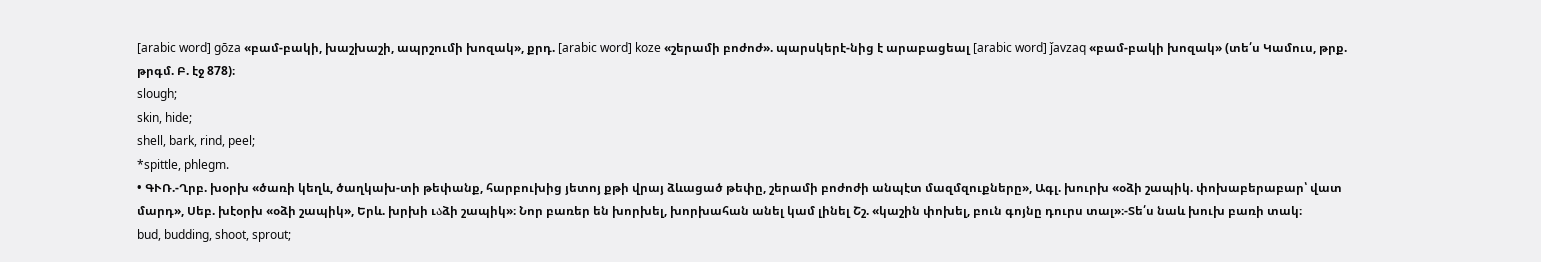[arabic word] gōza «բամ-բակի, խաշխաշի, ապրշումի խոզակ», քրդ. [arabic word] koze «շերամի բոժոժ». պարսկերէ-նից է արաբացեալ [arabic word] ǰavzaq «բամ-բակի խոզակ» (տե՛ս Կամուս, թրք. թրգմ. Բ. էջ 878)։
slough;
skin, hide;
shell, bark, rind, peel;
*spittle, phlegm.
• ԳՒՌ.-Ղրբ. խօրխ «ծառի կեղև, ծաղկախ-տի թեփանք, հարբուխից յետոյ քթի վրայ ձևացած թեփը, շերամի բոժոժի անպէտ մազմզուքները», Ագլ. խուրխ «օձի շապիկ. փոխաբերաբար՝ վատ մարդ», Սեբ. խէօրխ «օձի շապիկ», Երև. խրխի ւაձի շապիկ»։ Նոր բառեր են խորխել, խորխահան անել կամ լինել Շշ. «կաշին փոխել, բուն գոյնը դուրս տալ»։-Տե՛ս նաև խուխ բառի տակ։
bud, budding, shoot, sprout;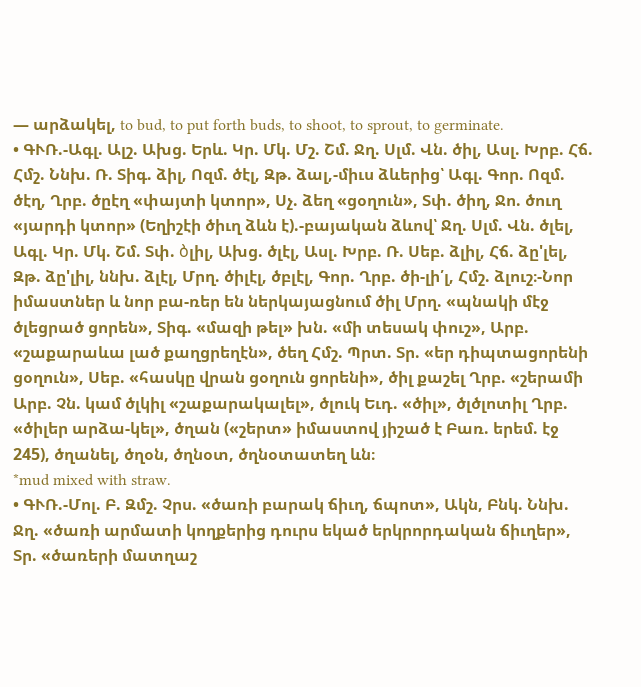— արձակել, to bud, to put forth buds, to shoot, to sprout, to germinate.
• ԳՒՌ.-Ագլ. Ալշ. Ախց. Երև. Կր. Մկ. Մշ. Շմ. Ջղ. Սլմ. Վն. ծիլ, Ասլ. Խրբ. Հճ. Հմշ. Ննխ. Ռ. Տիգ. ձիլ, Ոզմ. ծէլ, Զթ. ձալ,-միւս ձևերից՝ Ագլ. Գոր. Ոզմ. ծէղ, Ղրբ. ծըէղ «փայտի կտոր», Սչ. ձեղ «ցօղուն», Տփ. ծիղ, Ջո. ծուղ «յարդի կտոր» (Եղիշէի ծիւղ ձևն է).-բայական ձևով՝ Ջղ. Սլմ. Վն. ծլել, Ագլ. Կր. Մկ. Շմ. Տփ. ბլիլ, Ախց. ծլէլ, Ասլ. Խրբ. Ռ. Սեբ. ձլիլ, Հճ. ձը'լել, Զթ. ձը'լիլ, ննխ. ձլէլ, Մրղ. ծիլէլ, ծբլէլ, Գոր. Ղրբ. ծի-լի՛լ, Հմշ. ձլուշ։-Նոր իմաստներ և նոր բա-ռեր են ներկայացնում ծիլ Մրղ. «պնակի մէջ ծլեցրած ցորեն», Տիգ. «մազի թել» խն. «մի տեսակ փուշ», Արբ. «շաքարաևա լած քաղցրեղէն», ծեղ Հմշ. Պրտ. Տր. «եր դիպտացորենի ցօղուն», Սեբ. «հասկը վրան ցօղուն ցորենի», ծիլ քաշել Ղրբ. «շերամի Արբ. Չն. կամ ծլկիլ «շաքարակալել», ծլուկ Եւդ. «ծիլ», ծլծլոտիլ Ղրբ. «ծիլեր արձա-կել», ծղան («շերտ» իմաստով յիշած է Բառ. երեմ. էջ 245), ծղանել, ծղօն, ծղնօտ, ծղնօտատեղ ևն։
*mud mixed with straw.
• ԳՒՌ.-Մոլ. Բ. Զմշ. Չրս. «ծառի բարակ ճիւղ, ճպոտ», Ակն, Բնկ. Ննխ. Ջղ. «ծառի արմատի կողքերից դուրս եկած երկրորդական ճիւղեր», Տր. «ծառերի մատղաշ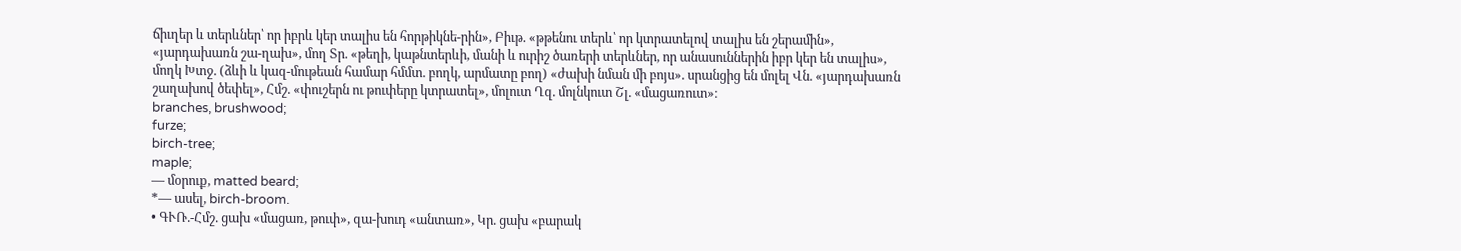ճիւղեր և տերևներ՝ որ իբրև կեր տալիս են հորթիկնե-րին», Բիւթ. «թթենու տերև՝ որ կտրատելով տալիս են շերամին», «յարդախառն շա-ղախ», մող Տր. «թեղի, կաթնտերևի, մանի և ուրիշ ծառերի տերևներ, որ անասուններին իբր կեր են տալիս», մողկ Խտջ. (ձևի և կազ-մութեան համար հմմտ. բողկ, արմատը բող) «ժախի նման մի բոյս». սրանցից են մոլել Վն. «յարդախառն շաղախով ծեփել», Հմշ. «փուշերն ու թուփերը կտրատել», մոլուտ Ղզ. մոլնկուտ Շլ. «մացառուտ»։
branches, brushwood;
furze;
birch-tree;
maple;
— մօրուք, matted beard;
*— ասել, birch-broom.
• ԳՒՌ.-Հմշ. ցախ «մացառ, թուփ», զա-խուդ «անտառ», Կր. ցախ «բարակ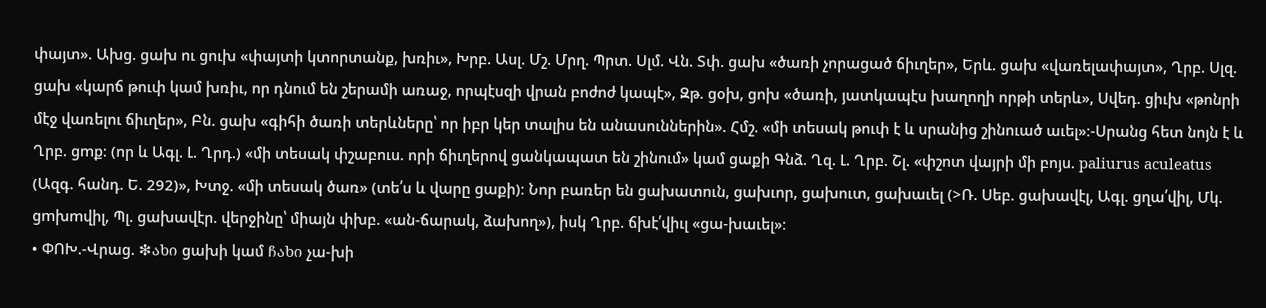փայտ». Ախց. ցախ ու ցուխ «փայտի կտորտանք, խռիւ», Խրբ. Ասլ. Մշ. Մրղ. Պրտ. Սլմ. Վն. Տփ. ցախ «ծառի չորացած ճիւղեր», Երև. ցախ «վառելափայտ», Ղրբ. Սլզ. ցախ «կարճ թուփ կամ խռիւ, որ դնում են շերամի առաջ, որպէսզի վրան բոժոժ կապէ», Զթ. ցօխ, ցոխ «ծառի, յատկապէս խաղողի որթի տերև», Սվեդ. ցիւխ «թոնրի մէջ վառելու ճիւղեր», Բն. ցախ «գիհի ծառի տերևները՝ որ իբր կեր տալիս են անասուններին». Հմշ. «մի տեսակ թուփ է և սրանից շինուած աւել»։-Սրանց հետ նոյն է և Ղրբ. ցmք։ (որ և Ագլ. Լ. Ղրդ.) «մի տեսակ փշաբուս. որի ճիւղերով ցանկապատ են շինում» կամ ցաքի Գնձ. Ղզ. Լ. Ղրբ. Շլ. «փշոտ վայրի մի բոյս. paliurus aculeatus (Ազգ. հանդ. Ե. 292)», Խտջ. «մի տեսակ ծառ» (տե՛ս և վարը ցաքի)։ Նոր բառեր են ցախատուն, ցախւոր, ցախուտ, ցախաւել (>Ռ. Սեբ. ցախավէլ, Ագլ. ցղա՛վիլ, Մկ. ցmխmվիլ, Պլ. ցախավէր. վերջինը՝ միայն փխբ. «ան-ճարակ, ձախող»), իսկ Ղրբ. ճխէ՛վիւլ «ցա-խաւել»։
• ՓՈԽ.-Վրաց. ❇ახი ցախի կամ ჩახი չա-խի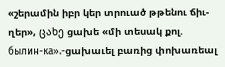«շերամին իբր կեր տրուած թթենու ճիւ-ղեր», ცახე ցախե «մի տեսակ քոլ. былин-ка».-ցախաւել բառից փոխառեալ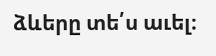ձևերը տե՛ս աւել։